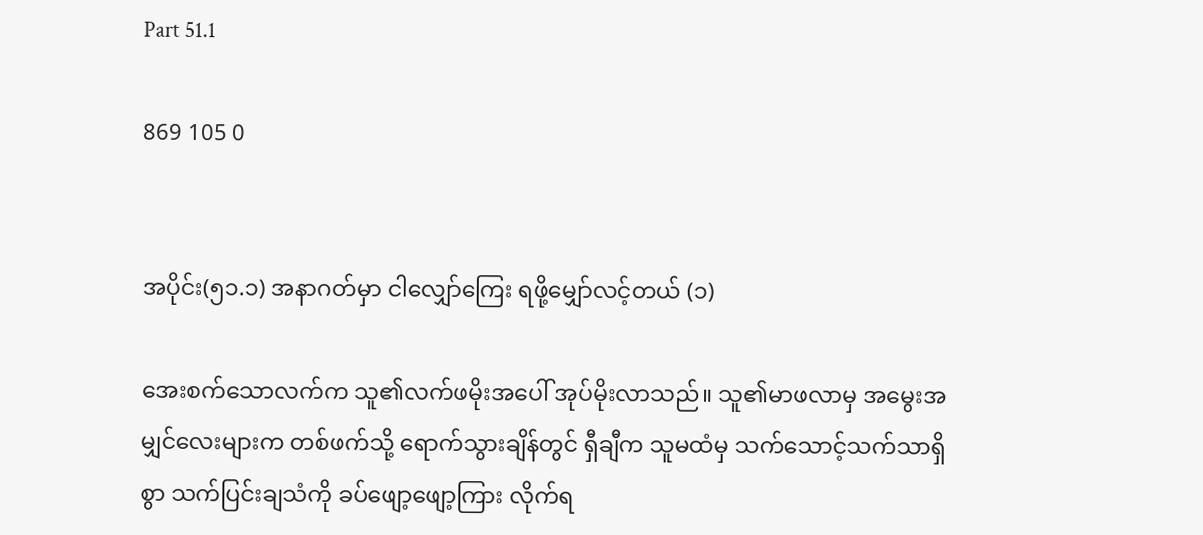Part 51.1

869 105 0


အပိုင်း(၅၁.၁) အနာဂတ်မှာ ငါလျှော်ကြေး ရဖို့မျှော်လင့်တယ် (၁)

အေးစက်သောလက်က သူ၏လက်ဖမိုးအပေါ် အုပ်မိုးလာသည်။ သူ၏မာဖလာမှ အမွေးအမျှင်လေးများက တစ်ဖက်သို့ ရောက်သွားချိန်တွင် ရှီချီက သူမထံမှ သက်သောင့်သက်သာရှိစွာ သက်ပြင်းချသံကို ခပ်ဖျော့ဖျော့ကြား လိုက်ရ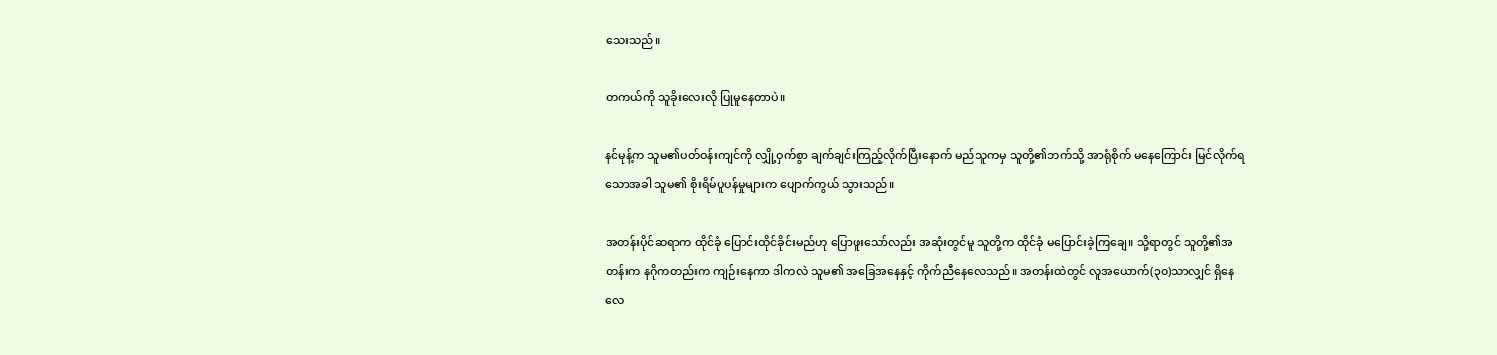သေးသည်။

တကယ်ကို သူခိုးလေးလို ပြုမူနေတာပဲ။

နင်မုန့်က သူမ၏ပတ်ဝန်းကျင်ကို လျှို့ဝှက်စွာ ချက်ချင်းကြည့်လိုက်ပြီးနောက် မည်သူကမှ သူတို့၏ဘက်သို့ အာရုံစိုက် မနေကြောင်း မြင်လိုက်ရသောအခါ သူမ၏ စိုးရိမ်ပူပန်မှုများက ပျောက်ကွယ် သွားသည်။

အတန်းပိုင်ဆရာက ထိုင်ခုံ ပြောင်းထိုင်ခိုင်းမည်ဟု ပြောဖူးသော်လည်း အဆုံးတွင်မူ သူတို့က ထိုင်ခုံ မပြောင်းခဲ့ကြချေ။ သို့ရာတွင် သူတို့၏အတန်းက နဂိုကတည်းက ကျဉ်းနေကာ ဒါကလဲ သူမ၏ အခြေအနေနှင့် ကိုက်ညီနေလေသည်။ အတန်းထဲတွင် လူအယောက်(၃၀)သာလျှင် ရှိနေလေ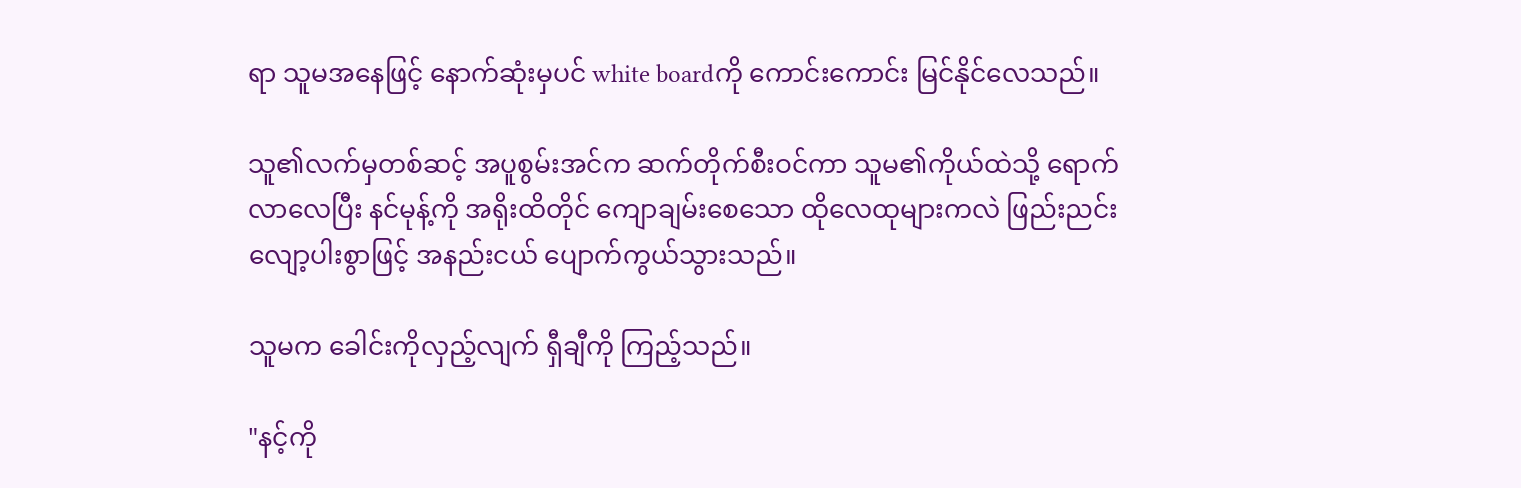ရာ သူမအနေဖြင့် နောက်ဆုံးမှပင် white boardကို ကောင်းကောင်း မြင်နိုင်လေသည်။

သူ၏လက်မှတစ်ဆင့် အပူစွမ်းအင်က ဆက်တိုက်စီးဝင်ကာ သူမ၏ကိုယ်ထဲသို့ ရောက်လာလေပြီး နင်မုန့်ကို အရိုးထိတိုင် ကျောချမ်းစေသော ထိုလေထုများကလဲ ဖြည်းညင်းလျော့ပါးစွာဖြင့် အနည်းငယ် ပျောက်ကွယ်သွားသည်။

သူမက ခေါင်းကိုလှည့်လျက် ရှီချီကို ကြည့်သည်။

"နင့်ကို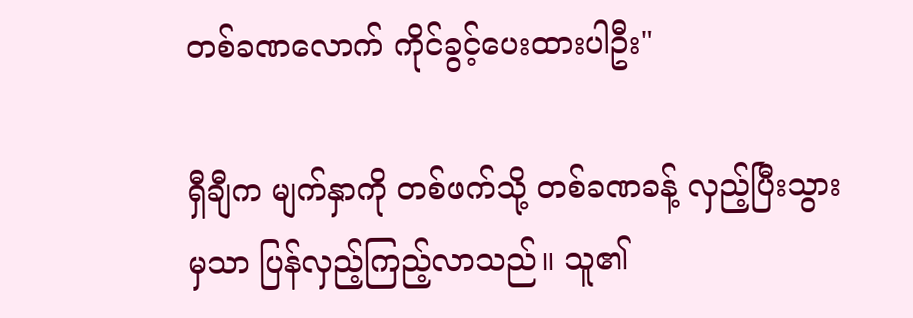တစ်ခဏလောက် ကိုင်ခွင့်ပေးထားပါဦး"

ရှီချီက မျက်နှာကို တစ်ဖက်သို့ တစ်ခဏခန့် လှည့်ပြီးသွားမှသာ ပြန်လှည့်ကြည့်လာသည်။ သူ၏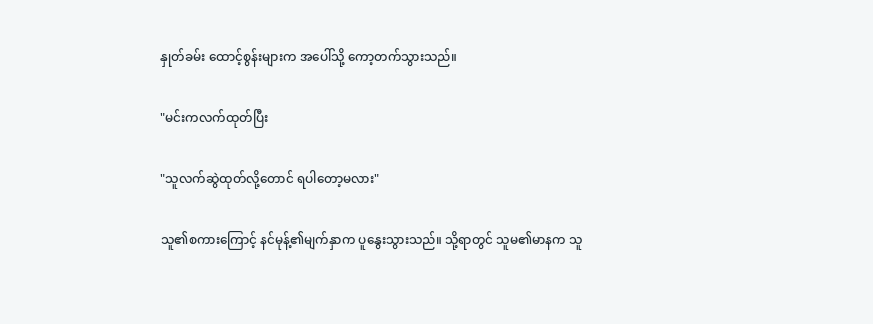နှုတ်ခမ်း‌ ထောင့်စွန်းများက အပေါ်သို့ ကော့တက်သွားသည်။

"မင်းကလက်ထုတ်ပြီး

"သူလက်ဆွဲထုတ်လို့တောင် ရပါတော့မလား"

သူ၏စကားကြောင့် နင်မုန့်၏မျက်နှာက ပူနွေးသွားသည်။ သို့ရာတွင် သူမ၏မာနက သူ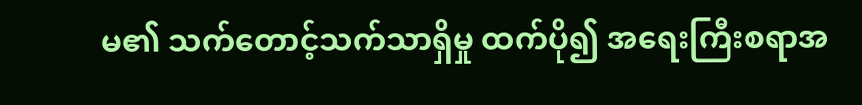မ၏ သက်တောင့်သက်သာရှိမှု ထက်ပို၍ အရေးကြီးစရာအ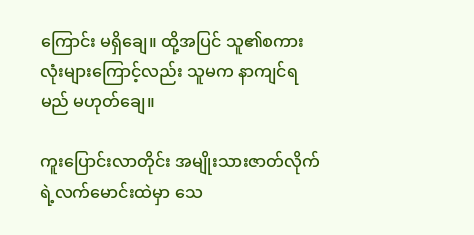ကြောင်း မရှိချေ။ ထို့အပြင် သူ၏စကားလုံးများကြောင့်လည်း သူမက နာကျင်ရမည် မဟုတ်ချေ။

ကူးပြောင်းလာတိုင်း အမျိုးသားဇာတ်လိုက်ရဲ့လက်မောင်းထဲမှာ သေ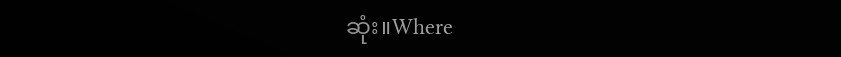ဆုံး။Where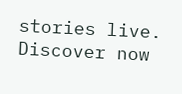stories live. Discover now